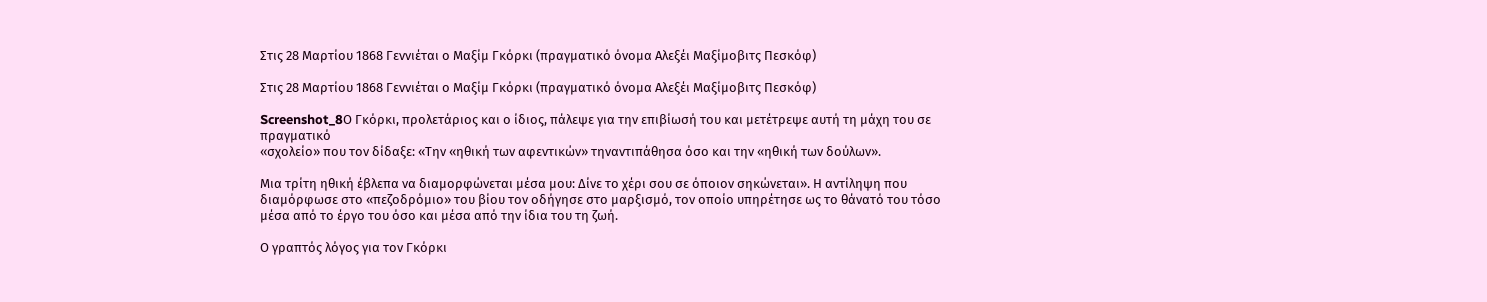Στις 28 Μαρτίου 1868 Γεννιέται ο Μαξίμ Γκόρκι (πραγματικό όνομα Αλεξέι Μαξίμοβιτς Πεσκόφ)

Στις 28 Μαρτίου 1868 Γεννιέται ο Μαξίμ Γκόρκι (πραγματικό όνομα Αλεξέι Μαξίμοβιτς Πεσκόφ)

Screenshot_8Ο Γκόρκι, προλετάριος και ο ίδιος, πάλεψε για την επιβίωσή του και μετέτρεψε αυτή τη μάχη του σε πραγματικό
«σχολείο» που τον δίδαξε: «Την «ηθική των αφεντικών» τηναντιπάθησα όσο και την «ηθική των δούλων».

Μια τρίτη ηθική έβλεπα να διαμορφώνεται μέσα μου: Δίνε το χέρι σου σε όποιον σηκώνεται». Η αντίληψη που διαμόρφωσε στο «πεζοδρόμιο» του βίου τον οδήγησε στο μαρξισμό, τον οποίο υπηρέτησε ως το θάνατό του τόσο μέσα από το έργο του όσο και μέσα από την ίδια του τη ζωή.

Ο γραπτός λόγος για τον Γκόρκι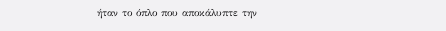ήταν το όπλο που αποκάλυπτε την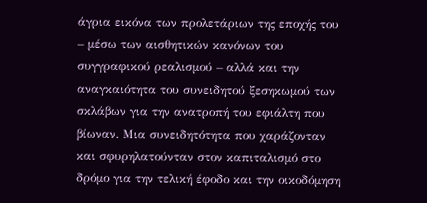άγρια εικόνα των προλετάριων της εποχής του – μέσω των αισθητικών κανόνων του συγγραφικού ρεαλισμού – αλλά και την αναγκαιότητα του συνειδητού ξεσηκωμού των σκλάβων για την ανατροπή του εφιάλτη που βίωναν. Μια συνειδητότητα που χαράζονταν και σφυρηλατούνταν στον καπιταλισμό στο δρόμο για την τελική έφοδο και την οικοδόμηση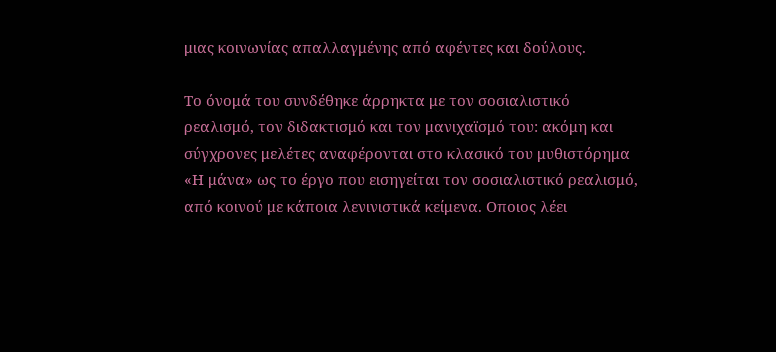μιας κοινωνίας απαλλαγμένης από αφέντες και δούλους.

Το όνομά του συνδέθηκε άρρηκτα με τον σοσιαλιστικό ρεαλισμό, τον διδακτισμό και τον μανιχαϊσμό του: ακόμη και σύγχρονες μελέτες αναφέρονται στο κλασικό του μυθιστόρημα «Η μάνα» ως το έργο που εισηγείται τον σοσιαλιστικό ρεαλισμό, από κοινού με κάποια λενινιστικά κείμενα. Οποιος λέει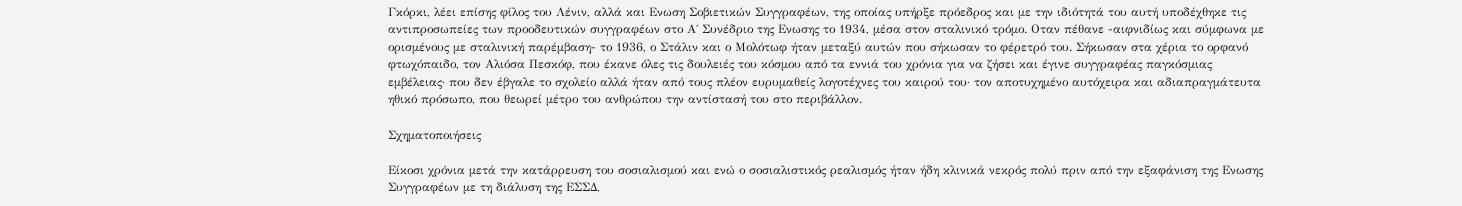Γκόρκι, λέει επίσης φίλος του Λένιν, αλλά και Ενωση Σοβιετικών Συγγραφέων, της οποίας υπήρξε πρόεδρος και με την ιδιότητά του αυτή υποδέχθηκε τις αντιπροσωπείες των προοδευτικών συγγραφέων στο Α΄ Συνέδριο της Ενωσης το 1934, μέσα στον σταλινικό τρόμο. Οταν πέθανε -αιφνιδίως και σύμφωνα με ορισμένους με σταλινική παρέμβαση- το 1936, ο Στάλιν και ο Μολότωφ ήταν μεταξύ αυτών που σήκωσαν το φέρετρό του. Σήκωσαν στα χέρια το ορφανό φτωχόπαιδο, τον Αλιόσα Πεσκόφ, που έκανε όλες τις δουλειές του κόσμου από τα εννιά του χρόνια για να ζήσει και έγινε συγγραφέας παγκόσμιας εμβέλειας· που δεν έβγαλε το σχολείο αλλά ήταν από τους πλέον ευρυμαθείς λογοτέχνες του καιρού του· τον αποτυχημένο αυτόχειρα και αδιαπραγμάτευτα ηθικό πρόσωπο, που θεωρεί μέτρο του ανθρώπου την αντίστασή του στο περιβάλλον.

Σχηματοποιήσεις

Είκοσι χρόνια μετά την κατάρρευση του σοσιαλισμού και ενώ ο σοσιαλιστικός ρεαλισμός ήταν ήδη κλινικά νεκρός πολύ πριν από την εξαφάνιση της Ενωσης Συγγραφέων με τη διάλυση της ΕΣΣΔ,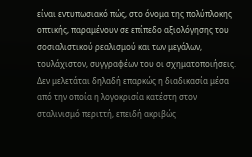είναι εντυπωσιακό πώς, στο όνομα της πολύπλοκης οπτικής, παραμένουν σε επίπεδο αξιολόγησης του σοσιαλιστικού ρεαλισμού και των μεγάλων, τουλάχιστον, συγγραφέων του οι σχηματοποιήσεις. Δεν μελετάται δηλαδή επαρκώς η διαδικασία μέσα από την οποία η λογοκρισία κατέστη στον σταλινισμό περιττή, επειδή ακριβώς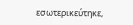εσωτερικεύτηκε,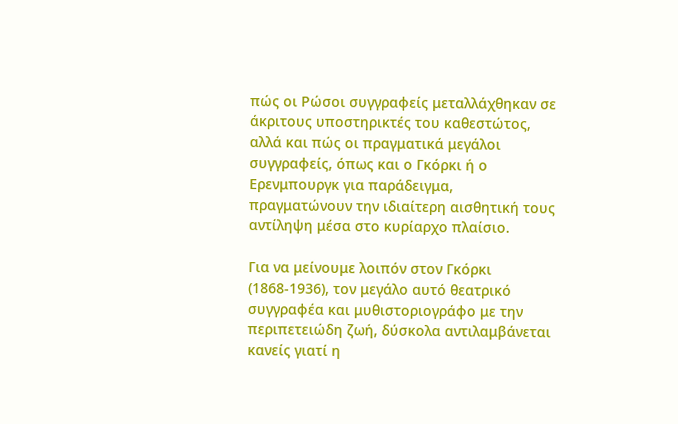πώς οι Ρώσοι συγγραφείς μεταλλάχθηκαν σε άκριτους υποστηρικτές του καθεστώτος, αλλά και πώς οι πραγματικά μεγάλοι συγγραφείς, όπως και ο Γκόρκι ή ο Ερενμπουργκ για παράδειγμα, πραγματώνουν την ιδιαίτερη αισθητική τους αντίληψη μέσα στο κυρίαρχο πλαίσιο.

Για να μείνουμε λοιπόν στον Γκόρκι (1868-1936), τον μεγάλο αυτό θεατρικό συγγραφέα και μυθιστοριογράφο με την περιπετειώδη ζωή, δύσκολα αντιλαμβάνεται κανείς γιατί η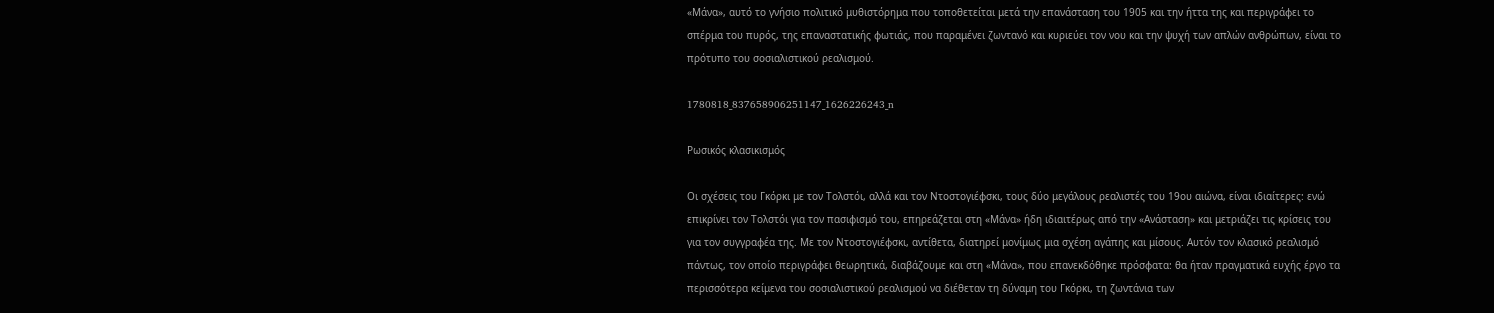«Μάνα», αυτό το γνήσιο πολιτικό μυθιστόρημα που τοποθετείται μετά την επανάσταση του 1905 και την ήττα της και περιγράφει το σπέρμα του πυρός, της επαναστατικής φωτιάς, που παραμένει ζωντανό και κυριεύει τον νου και την ψυχή των απλών ανθρώπων, είναι το πρότυπο του σοσιαλιστικού ρεαλισμού.

1780818_837658906251147_1626226243_n

Ρωσικός κλασικισμός

Οι σχέσεις του Γκόρκι με τον Τολστόι, αλλά και τον Ντοστογιέφσκι, τους δύο μεγάλους ρεαλιστές του 19ου αιώνα, είναι ιδιαίτερες: ενώ επικρίνει τον Τολστόι για τον πασιφισμό του, επηρεάζεται στη «Μάνα» ήδη ιδιαιτέρως από την «Ανάσταση» και μετριάζει τις κρίσεις του για τον συγγραφέα της. Με τον Ντοστογιέφσκι, αντίθετα, διατηρεί μονίμως μια σχέση αγάπης και μίσους. Αυτόν τον κλασικό ρεαλισμό πάντως, τον οποίο περιγράφει θεωρητικά, διαβάζουμε και στη «Μάνα», που επανεκδόθηκε πρόσφατα: θα ήταν πραγματικά ευχής έργο τα περισσότερα κείμενα του σοσιαλιστικού ρεαλισμού να διέθεταν τη δύναμη του Γκόρκι, τη ζωντάνια των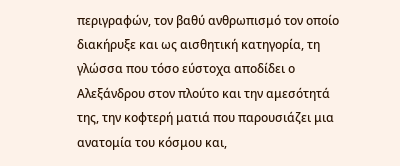περιγραφών, τον βαθύ ανθρωπισμό τον οποίο διακήρυξε και ως αισθητική κατηγορία, τη γλώσσα που τόσο εύστοχα αποδίδει ο Αλεξάνδρου στον πλούτο και την αμεσότητά της, την κοφτερή ματιά που παρουσιάζει μια ανατομία του κόσμου και,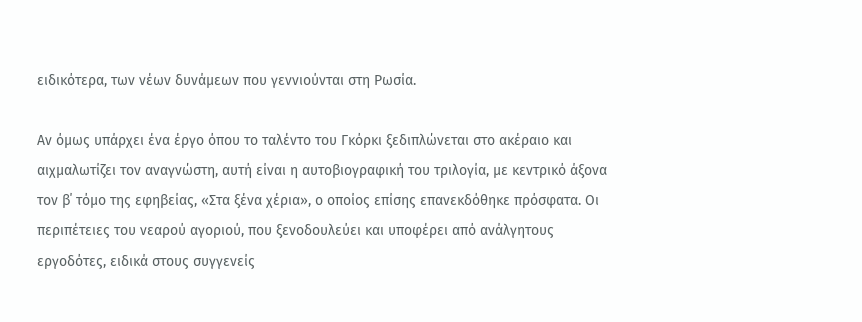ειδικότερα, των νέων δυνάμεων που γεννιούνται στη Ρωσία.

Αν όμως υπάρχει ένα έργο όπου το ταλέντο του Γκόρκι ξεδιπλώνεται στο ακέραιο και αιχμαλωτίζει τον αναγνώστη, αυτή είναι η αυτοβιογραφική του τριλογία, με κεντρικό άξονα τον β΄ τόμο της εφηβείας, «Στα ξένα χέρια», ο οποίος επίσης επανεκδόθηκε πρόσφατα. Οι περιπέτειες του νεαρού αγοριού, που ξενοδουλεύει και υποφέρει από ανάλγητους εργοδότες, ειδικά στους συγγενείς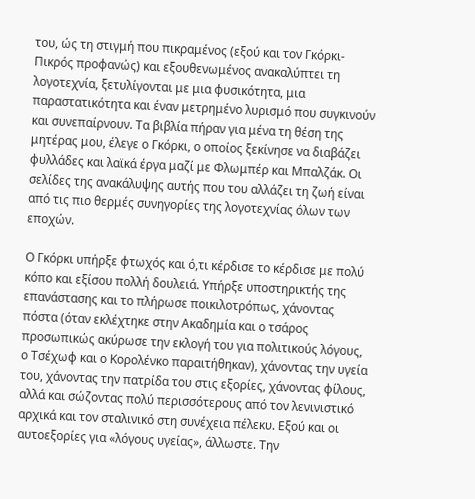του, ώς τη στιγμή που πικραμένος (εξού και τον Γκόρκι-Πικρός προφανώς) και εξουθενωμένος ανακαλύπτει τη λογοτεχνία, ξετυλίγονται με μια φυσικότητα, μια παραστατικότητα και έναν μετρημένο λυρισμό που συγκινούν και συνεπαίρνουν. Τα βιβλία πήραν για μένα τη θέση της μητέρας μου, έλεγε ο Γκόρκι, ο οποίος ξεκίνησε να διαβάζει φυλλάδες και λαϊκά έργα μαζί με Φλωμπέρ και Μπαλζάκ. Οι σελίδες της ανακάλυψης αυτής που του αλλάζει τη ζωή είναι από τις πιο θερμές συνηγορίες της λογοτεχνίας όλων των εποχών.

Ο Γκόρκι υπήρξε φτωχός και ό,τι κέρδισε το κέρδισε με πολύ κόπο και εξίσου πολλή δουλειά. Υπήρξε υποστηρικτής της επανάστασης και το πλήρωσε ποικιλοτρόπως, χάνοντας πόστα (όταν εκλέχτηκε στην Ακαδημία και ο τσάρος προσωπικώς ακύρωσε την εκλογή του για πολιτικούς λόγους, ο Τσέχωφ και ο Κορολένκο παραιτήθηκαν), χάνοντας την υγεία του, χάνοντας την πατρίδα του στις εξορίες, χάνοντας φίλους, αλλά και σώζοντας πολύ περισσότερους από τον λενινιστικό αρχικά και τον σταλινικό στη συνέχεια πέλεκυ. Εξού και οι αυτοεξορίες για «λόγους υγείας», άλλωστε. Την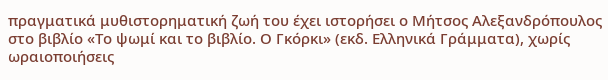πραγματικά μυθιστορηματική ζωή του έχει ιστορήσει ο Μήτσος Αλεξανδρόπουλος στο βιβλίο «Το ψωμί και το βιβλίο. Ο Γκόρκι» (εκδ. Ελληνικά Γράμματα), χωρίς ωραιοποιήσεις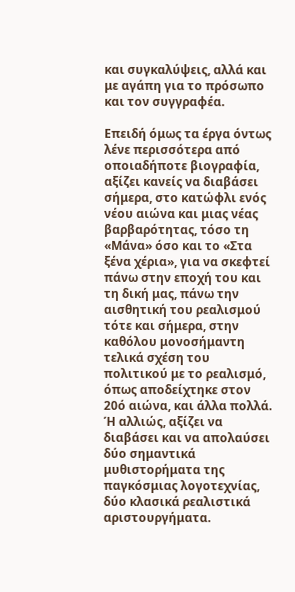και συγκαλύψεις, αλλά και με αγάπη για το πρόσωπο και τον συγγραφέα.

Επειδή όμως τα έργα όντως λένε περισσότερα από οποιαδήποτε βιογραφία, αξίζει κανείς να διαβάσει σήμερα, στο κατώφλι ενός νέου αιώνα και μιας νέας βαρβαρότητας, τόσο τη «Μάνα» όσο και το «Στα ξένα χέρια», για να σκεφτεί πάνω στην εποχή του και τη δική μας, πάνω την αισθητική του ρεαλισμού τότε και σήμερα, στην καθόλου μονοσήμαντη τελικά σχέση του πολιτικού με το ρεαλισμό, όπως αποδείχτηκε στον 20ό αιώνα, και άλλα πολλά. Ή αλλιώς, αξίζει να διαβάσει και να απολαύσει δύο σημαντικά μυθιστορήματα της παγκόσμιας λογοτεχνίας, δύο κλασικά ρεαλιστικά αριστουργήματα.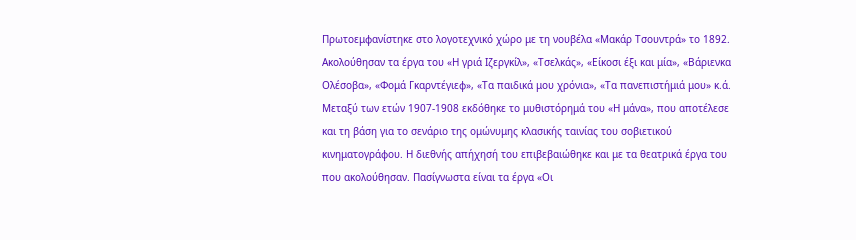Πρωτοεμφανίστηκε στο λογοτεχνικό χώρο με τη νουβέλα «Μακάρ Τσουντρά» το 1892. Ακολούθησαν τα έργα του «Η γριά Ιζεργκίλ», «Τσελκάς», «Είκοσι έξι και μία», «Βάριενκα Ολέσοβα», «Φομά Γκαρντέγιεφ», «Τα παιδικά μου χρόνια», «Τα πανεπιστήμιά μου» κ.ά. Μεταξύ των ετών 1907-1908 εκδόθηκε το μυθιστόρημά του «Η μάνα», που αποτέλεσε και τη βάση για το σενάριο της ομώνυμης κλασικής ταινίας του σοβιετικού κινηματογράφου. Η διεθνής απήχησή του επιβεβαιώθηκε και με τα θεατρικά έργα του που ακολούθησαν. Πασίγνωστα είναι τα έργα «Οι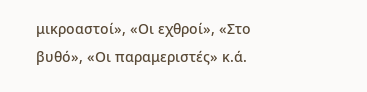μικροαστοί», «Οι εχθροί», «Στο βυθό», «Οι παραμεριστές» κ.ά.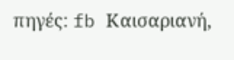πηγές: fb Καισαριανή,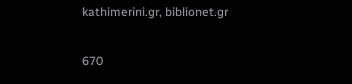kathimerini.gr, biblionet.gr

670